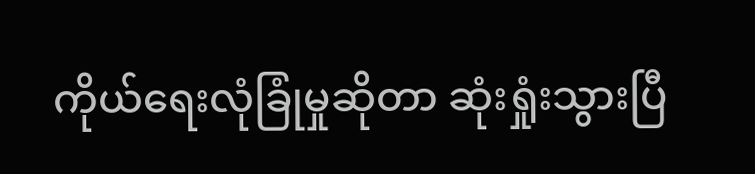ကိုယ်ရေးလုံခြုံမှုဆိုတာ ဆုံးရှုံးသွားပြီ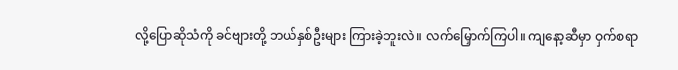လို့ပြောဆိုသံကို ခင်ဗျားတို့ ဘယ်နှစ်ဦးများ ကြားခဲ့ဘူးလဲ။ လက်မြှောက်ကြပါ။ ကျနော့ဆီမှာ ဝှက်စရာ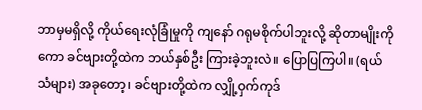ဘာမှမရှိလို့ ကိုယ်ရေးလုံခြုံမှုကို ကျနော် ဂရုမစိုက်ပါဘူးလို့ ဆိုတာမျိုးကိုကော ခင်ဗျားတို့ထဲက ဘယ်နှစ်ဦး ကြားခဲ့ဘူးလဲ။ ပြောပြကြပါ။ (ရယ်သံများ) အခုတော့၊ ခင်ဗျားတို့ထဲက လျှို့ဝှက်ကုဒ်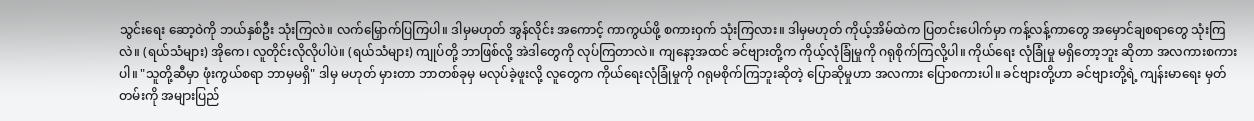သွင်းရေး ဆော့ဝဲကို ဘယ်နှစ်ဦး သုံးကြလဲ။ လက်မြှောက်ပြကြပါ။ ဒါမှမဟုတ် အွန်လိုင်း အကောင့် ကာကွယ်ဖို့ စကားဝှက် သုံးကြလား။ ဒါမှမဟုတ် ကိုယ့်အိမ်ထဲက ပြတင်းပေါက်မှာ ကန့်လန့်ကာတွေ အမှောင်ချစရာတွေ သုံးကြလဲ။ (ရယ်သံများ) အိုကေ၊ လူတိုင်းလိုလိုပါပဲ။ (ရယ်သံများ) ကျုပ်တို့ ဘာဖြစ်လို့ အဲဒါတွေကို လုပ်ကြတာလဲ။ ကျနော့အထင် ခင်ဗျားတို့က ကိုယ့်လုံခြုံမှုကို ဂရုစိုက်ကြလို့ပါ။ ကိုယ်ရေး လုံခြုံမှု မရှိတော့ဘူး ဆိုတာ အလကားစကားပါ။ "သူတို့ဆီမှာ ဖုံးကွယ်စရာ ဘာမှမရှိ" ဒါမှ မဟုတ် မှားတာ ဘာတစ်ခုမှ မလုပ်ခဲ့ဖူးလို့ လူတွေက ကိုယ်ရေးလုံခြုံမှုကို ဂရုမစိုက်ကြဘူးဆိုတဲ့ ပြောဆိုမှုဟာ အလကား ပြောစကားပါ။ ခင်ဗျားတို့ဟာ ခင်ဗျားတို့ရဲ့ ကျန်းမာရေး မှတ်တမ်းကို အများပြည်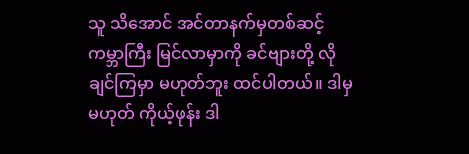သူ သိအောင် အင်တာနက်မှတစ်ဆင့် ကမ္ဘာကြီး မြင်လာမှာကို ခင်ဗျားတို့ လိုချင်ကြမှာ မဟုတ်ဘူး ထင်ပါတယ်။ ဒါမှမဟုတ် ကိုယ့်ဖုန်း ဒါ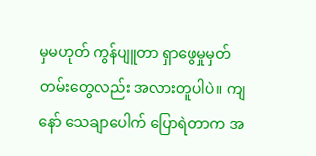မှမဟုတ် ကွန်ပျူတာ ရှာဖွေမှုမှတ်တမ်းတွေလည်း အလားတူပါပဲ။ ကျနော် သေချာပေါက် ပြောရဲတာက အ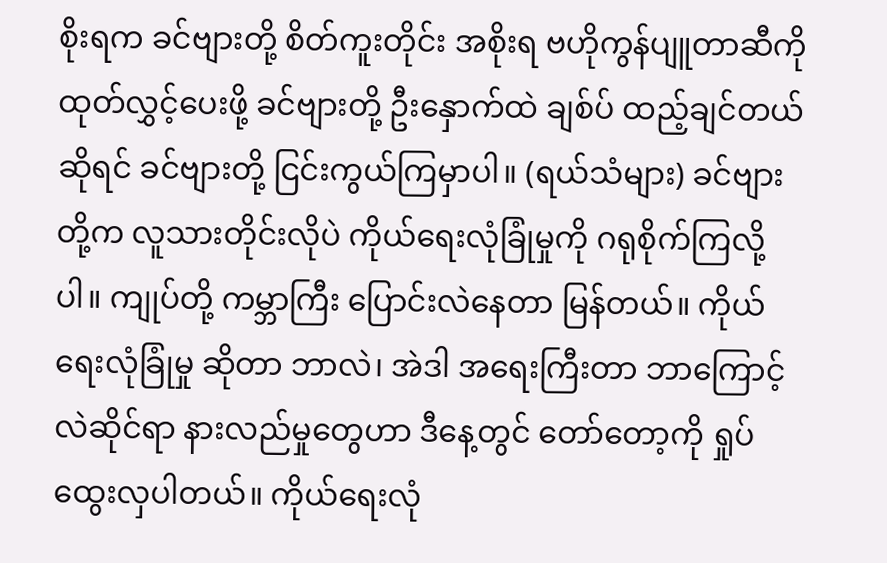စိုးရက ခင်ဗျားတို့ စိတ်ကူးတိုင်း အစိုးရ ဗဟိုကွန်ပျူတာဆီကို ထုတ်လွှင့်ပေးဖို့ ခင်ဗျားတို့ ဦးနှောက်ထဲ ချစ်ပ် ထည့်ချင်တယ် ဆိုရင် ခင်ဗျားတို့ ငြင်းကွယ်ကြမှာပါ။ (ရယ်သံများ) ခင်ဗျားတို့က လူသားတိုင်းလိုပဲ ကိုယ်ရေးလုံခြုံမှုကို ဂရုစိုက်ကြလို့ပါ။ ကျုပ်တို့ ကမ္ဘာကြီး ပြောင်းလဲနေတာ မြန်တယ်။ ကိုယ်ရေးလုံခြုံမှု ဆိုတာ ဘာလဲ၊ အဲဒါ အရေးကြီးတာ ဘာကြောင့်လဲဆိုင်ရာ နားလည်မှုတွေဟာ ဒီနေ့တွင် တော်တော့ကို ရှုပ်ထွေးလှပါတယ်။ ကိုယ်ရေးလုံ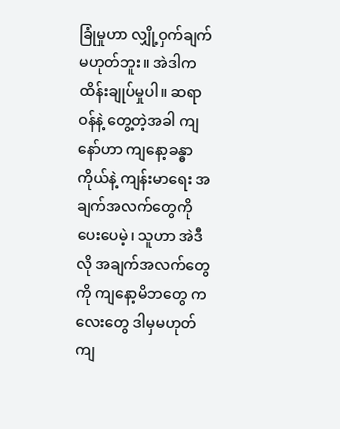ခြုံမှုဟာ လျှို့ဝှက်ချက် မဟုတ်ဘူး။ အဲဒါက ထိန်းချုပ်မှုပါ။ ဆရာဝန်နဲ့ တွေ့တဲ့အခါ ကျနော်ဟာ ကျနော့ခန္ဓာ ကိုယ်နဲ့ ကျန်းမာရေး အချက်အလက်တွေကို ပေးပေမဲ့၊ သူဟာ အဲဒီလို အချက်အလက်တွေကို ကျနော့မိဘတွေ ကလေးတွေ ဒါမှမဟုတ် ကျ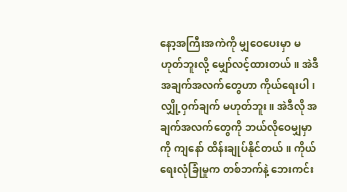နော့အကြီးအကဲကို မျှဝေပေးမှာ မဟုတ်ဘူးလို့ မျှော်လင့်ထားတယ်။ အဲဒီ အချက်အလက်တွေဟာ ကိုယ်ရေးပါ၊ လျှို့ဝှက်ချက် မဟုတ်ဘူး။ အဲဒီလို အချက်အလက်တွေကို ဘယ်လိုဝေမျှမှာကို ကျနော် ထိန်းချုပ်နိုင်တယ်။ ကိုယ်ရေးလုံခြုံမှုက တစ်ဘက်နဲ့ ဘေးကင်း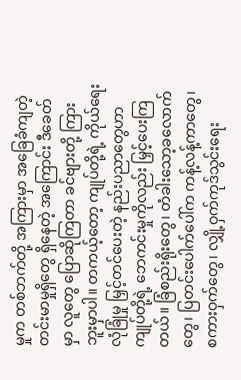မှုက တစ်ဘက်တို့ အကြားမှာ အခြေခံကျတဲ့ တင်းမာမှုရှိတွေ ရှိနေတဲ့ အကြောင်း ဒီခေတ်မှာ လူတွေ ပြောဆိုကြတာ ခင်ဗျားတို့ ကြားဘူးမှာပါ။ တကယ့်တော့ ကျုပ်တို့ရဲ့ ကိုယ်ရေးလုံခြုံမှု မြှင့်တင်ပေးတဲ့ နည်းပညာတွေဟာ ကျုပ်တို့ရဲ့ ဘေကင်းမှုကိုလည်း မြှင့်ပေးကြတယ်။ ခြံစည်းရိုးတွေ၊ တံခါးသော့ခလောက်တွေ၊ ပြတင်းပေါက်ပေါ်က ကန့်လန့်ကာတွေ၊ စကားဝှက်တွေ၊ လျှို့ဝှက်ကုဒ်သွင်းရေး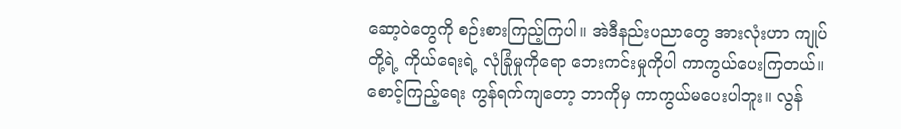ဆော့ဝဲတွေကို စဉ်းစားကြည့်ကြပါ။ အဲဒီနည်းပညာတွေ အားလုံးဟာ ကျုပ်တို့ရဲ့ ကိုယ်ရေးရဲ့ လုံခြုံမှုကိုရော ဘေးကင်းမှုကိုပါ ကာကွယ်ပေးကြတယ်။ စောင့်ကြည့်ရေး ကွန်ရက်ကျတော့ ဘာကိုမှ ကာကွယ်မပေးပါဘူး။ လွန်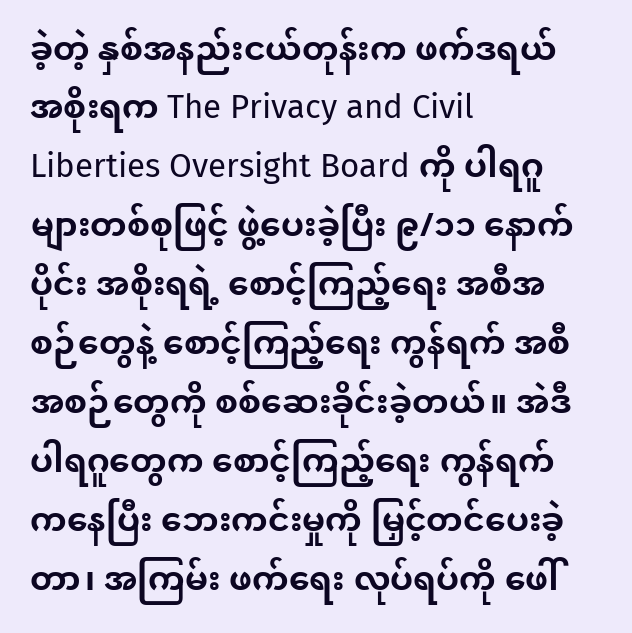ခဲ့တဲ့ နှစ်အနည်းငယ်တုန်းက ဖက်ဒရယ်အစိုးရက The Privacy and Civil Liberties Oversight Board ကို ပါရဂူများတစ်စုဖြင့် ဖွဲ့ပေးခဲ့ပြီး ၉/၁၁ နောက်ပိုင်း အစိုးရရဲ့ စောင့်ကြည့်ရေး အစီအစဉ်တွေနဲ့ စောင့်ကြည့်ရေး ကွန်ရက် အစီအစဉ်တွေကို စစ်ဆေးခိုင်းခဲ့တယ်။ အဲဒီပါရဂူတွေက စောင့်ကြည့်ရေး ကွန်ရက်ကနေပြီး ဘေးကင်းမှုကို မြှင့်တင်ပေးခဲ့တာ၊ အကြမ်း ဖက်ရေး လုပ်ရပ်ကို ဖေါ်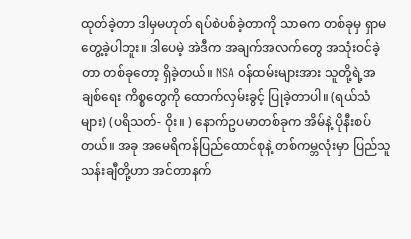ထုတ်ခဲ့တာ ဒါမှမဟုတ် ရပ်စဲပစ်ခဲ့တာကို သာဓက တစ်ခုမှ ရှာမတွေ့ခဲ့ပါဘူး။ ဒါပေမဲ့ အဲဒီက အချက်အလက်တွေ အသုံးဝင်ခဲ့တာ တစ်ခုတော့ ရှိခဲ့တယ်။ NSA ၀န်ထမ်းများအား သူတို့ရဲ့အချစ်ရေး ကိစ္စတွေကို ထောက်လှမ်းခွင့် ပြုခဲ့တာပါ။ (ရယ်သံများ) (ပရိသတ်- ဝိုး။ ) နောက်ဥပမာတစ်ခုက အိမ်နဲ့ ပိုနီးစပ်တယ်။ အခု အမေရိကန်ပြည်ထောင်စုနဲ့ တစ်ကမ္ဘလုံးမှာ ပြည်သူ သန်းချီတို့ဟာ အင်တာနက်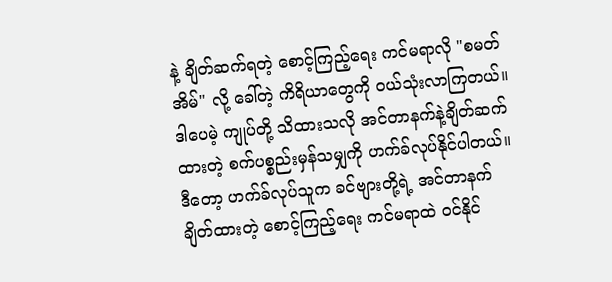နဲ့ ချိတ်ဆက်ရတဲ့ စောင့်ကြည့်ရေး ကင်မရာလို "စမတ်အိမ်" လို့ ခေါ်တဲ့ ကိရိယာတွေကို ဝယ်သုံးလာကြတယ်။ ဒါပေမဲ့ ကျုပ်တို့ သိထားသလို အင်တာနက်နဲ့ချိတ်ဆက်ထားတဲ့ စက်ပစ္စည်းမှန်သမျှကို ဟက်ခ်လုပ်နိုင်ပါတယ်။ ဒီတော့ ဟက်ခ်လုပ်သူက ခင်ဗျားတို့ရဲ့ အင်တာနက်ချိတ်ထားတဲ့ စောင့်ကြည့်ရေး ကင်မရာထဲ ဝင်နိုင်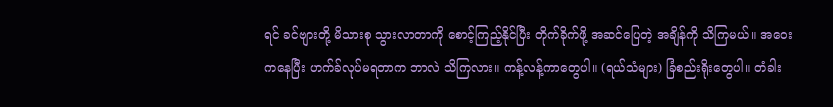ရင် ခင်ဗျားတို့ မိသားစု သွားလာတာကို စောင့်ကြည့်နိုင်ပြီး တိုက်ခိုက်ဖို့ အဆင်ပြေတဲ့ အချိန်ကို သိကြမယ်။ အဝေးကနေပြီး ဟက်ခ်လုပ်မရတာက ဘာလဲ သိကြလား။ ကန့်လန့်ကာတွေပါ။ (ရယ်သံများ) ခြံစည်းရိုးတွေပါ။ တံခါး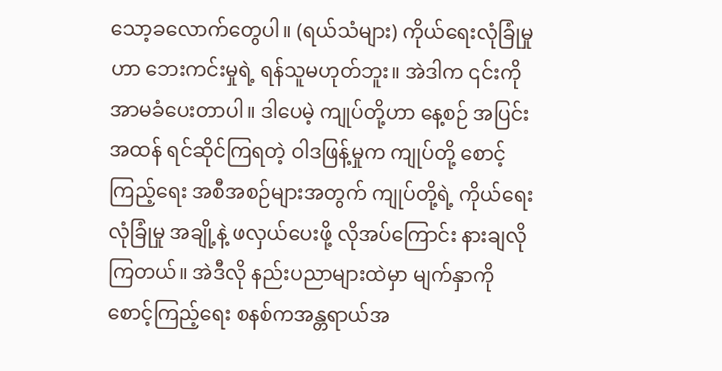သော့ခလောက်တွေပါ။ (ရယ်သံများ) ကိုယ်ရေးလုံခြုံမှုဟာ ဘေးကင်းမှုရဲ့ ရန်သူမဟုတ်ဘူး။ အဲဒါက ၎င်းကို အာမခံပေးတာပါ။ ဒါပေမဲ့ ကျုပ်တို့ဟာ နေ့စဉ် အပြင်းအထန် ရင်ဆိုင်ကြရတဲ့ ဝါဒဖြန့်မှုက ကျုပ်တို့ စောင့်ကြည့်ရေး အစီအစဉ်များအတွက် ကျုပ်တို့ရဲ့ ကိုယ်ရေးလုံခြုံမှု အချို့နဲ့ ဖလှယ်ပေးဖို့ လိုအပ်ကြောင်း နားချလိုကြတယ်။ အဲဒီလို နည်းပညာများထဲမှာ မျက်နှာကို စောင့်ကြည့်ရေး စနစ်ကအန္တရာယ်အ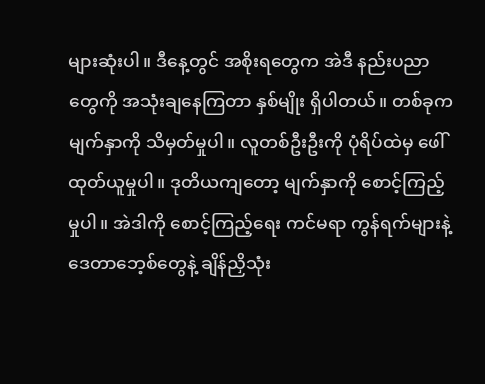များဆုံးပါ။ ဒီနေ့တွင် အစိုးရတွေက အဲဒီ နည်းပညာတွေကို အသုံးချနေကြတာ နှစ်မျိုး ရှိပါတယ်။ တစ်ခုက မျက်နှာကို သိမှတ်မှုပါ။ လူတစ်ဦးဦးကို ပုံရိပ်ထဲမှ ဖေါ်ထုတ်ယူမှုပါ။ ဒုတိယကျတော့ မျက်နှာကို စောင့်ကြည့်မှုပါ။ အဲဒါကို စောင့်ကြည့်ရေး ကင်မရာ ကွန်ရက်များနဲ့ ဒေတာဘေ့စ်တွေနဲ့ ချိန်ညှိသုံး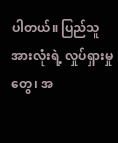ပါတယ်။ ပြည်သူအားလုံးရဲ့ လှုပ်ရှားမှုတွေ၊ အ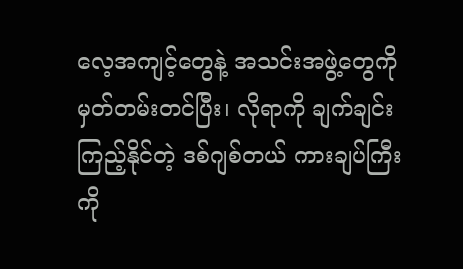လေ့အကျင့်တွေနဲ့ အသင်းအဖွဲ့တွေကို မှတ်တမ်းတင်ပြီး၊ လိုရာကို ချက်ချင်းကြည့်နိုင်တဲ့ ဒစ်ဂျစ်တယ် ကားချပ်ကြီးကို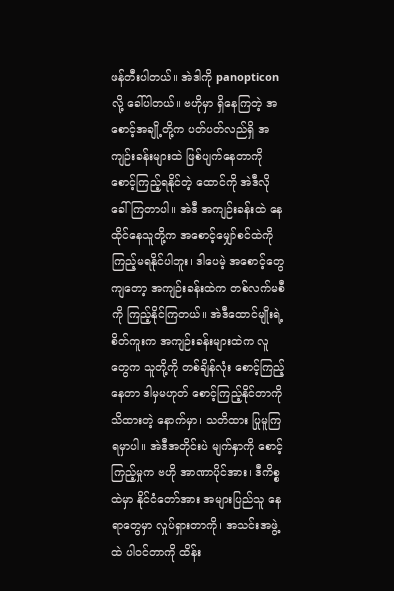ဖန်တီးပါတယ်။ အဲဒါကို panopticon လို့ ခေါ်ပါတယ်။ ဗဟိုမှာ ရှိနေကြတဲ့ အစောင့်အချို့တို့က ပတ်ပတ်လည်ရှိ အကျဉ်းခန်းများထဲ ဖြစ်ပျက်နေတာကို စောင့်ကြည့်ရနိုင်တဲ့ ထောင်ကို အဲဒီလို ခေါ်ကြတာပါ။ အဲဒီ အကျဉ်းခန်းထဲ နေထိုင်နေသူတို့က အစောင့်မျှော်စင်ထဲကို ကြည့်မရနိုင်ပါဘူး၊ ဒါပေမဲ့ အစောင့်တွေကျတော့ အကျဉ်းခန်းထဲက တစ်လက်မစီကို ကြည့်နိုင်ကြတယ်။ အဲဒီထောင်မျိုးရဲ့ စိတ်ကူးက အကျဉ်းခန်းများထဲက လူတွေက သူတို့ကို တစ်ချိန်လုံး စောင့်ကြည့်နေတာ ဒါမှမဟုတ် စောင့်ကြည့်နိုင်တာကို သိထားတဲ့ နောက်မှာ၊ သတိထား ပြုမူကြရမှာပါ။ အဲဒီအတိုင်းပဲ မျက်နှာကို စောင့်ကြည့်မှုက ဗဟို အာဏာပိုင်အား၊ ဒီကိစ္စထဲမှာ နိုင်ငံတော်အား အများပြည်သူ နေရာတွေမှာ လှုပ်ရှားတာကို၊ အသင်းအဖွဲ့ထဲ ပါဝင်တာကို ထိန်း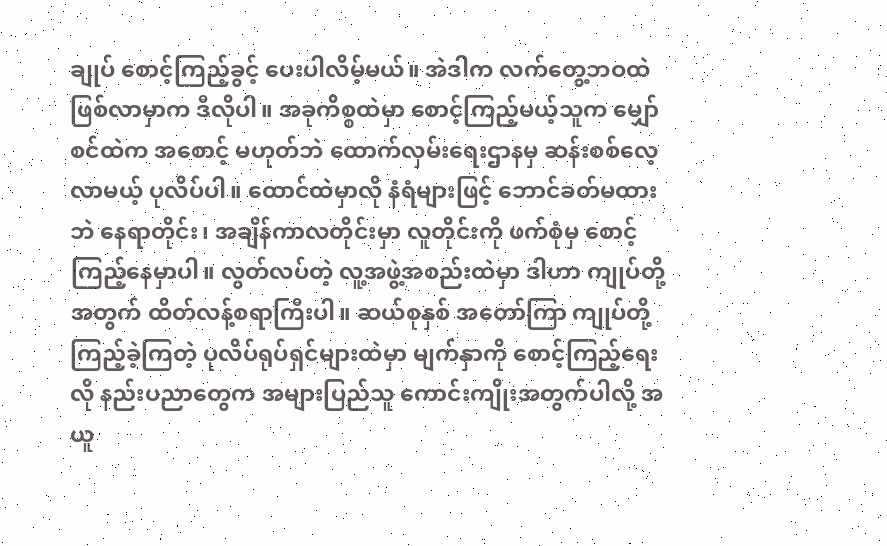ချုပ် စောင့်ကြည့်ခွင့် ပေးပါလိမ့်မယ်။ အဲဒါက လက်တွေ့ဘဝထဲ ဖြစ်လာမှာက ဒီလိုပါ။ အခုကိစ္စထဲမှာ စောင့်ကြည့်မယ့်သူက မျှော်စင်ထဲက အစောင့် မဟုတ်ဘဲ ထောက်လှမ်းရေးဌာနမှ ဆန်းစစ်လေ့လာမယ့် ပုလိပ်ပါ။ ထောင်ထဲမှာလို နံရံများဖြင့် ဘောင်ခတ်မထားဘဲ နေရာတိုင်း၊ အချိန်ကာလတိုင်းမှာ လူတိုင်းကို ဖက်စုံမှ စောင့်ကြည့်နေမှာပါ။ လွတ်လပ်တဲ့ လူ့အဖွဲ့အစည်းထဲမှာ ဒါဟာ ကျုပ်တို့အတွက် ထိတ်လန့်စရာကြီးပါ။ ဆယ်စုနှစ် အတော်ကြာ ကျုပ်တို့ ကြည့်ခဲ့ကြတဲ့ ပုလိပ်ရုပ်ရှင်များထဲမှာ မျက်နှာကို စောင့်ကြည့်ရေးလို နည်းပညာတွေက အများပြည်သူ ကောင်းကျိုးအတွက်ပါလို့ အယူ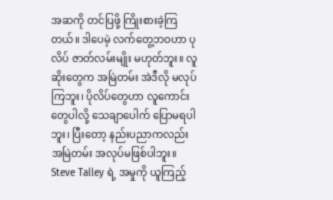အဆကို တင်ပြဖို့ ကြိုးစားခဲ့ကြတယ်။ ဒါပေမဲ့ လက်တွေ့ဘဝဟာ ပုလိပ် ဇာတ်လမ်းမျိုး မဟုတ်ဘူး။ လူဆိုးတွေက အမြဲတမ်း အဲဒီလို မလုပ်ကြဘူး၊ ပိုလိပ်တွေဟာ လူကောင်းတွေပါလို့ သေချာပေါက် ပြောမရပါဘူး၊ ပြီးတော့ နည်းပညာကလည်း အမြဲတမ်း အလုပ်မဖြစ်ပါဘူး။ Steve Talley ရဲ့ အမှုကို ယူကြည့်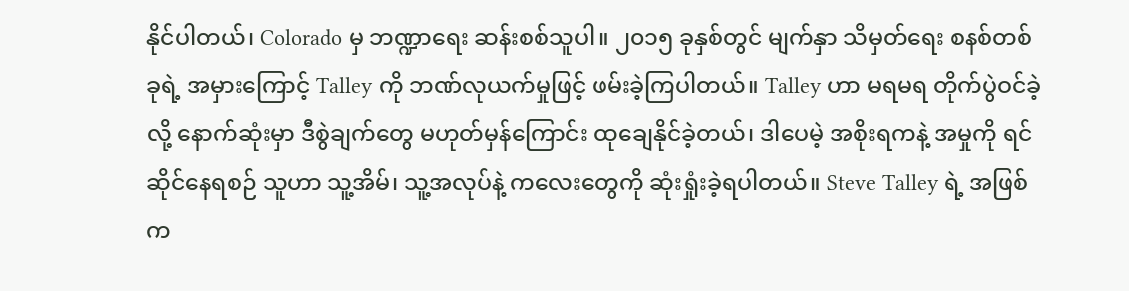နိုင်ပါတယ်၊ Colorado မှ ဘဏ္ဍာရေး ဆန်းစစ်သူပါ။ ၂၀၁၅ ခုနှစ်တွင် မျက်နှာ သိမှတ်ရေး စနစ်တစ်ခုရဲ့ အမှားကြောင့် Talley ကို ဘဏ်လုယက်မှုဖြင့် ဖမ်းခဲ့ကြပါတယ်။ Talley ဟာ မရမရ တိုက်ပွဲဝင်ခဲ့လို့ နောက်ဆုံးမှာ ဒီစွဲချက်တွေ မဟုတ်မှန်ကြောင်း ထုချေနိုင်ခဲ့တယ်၊ ဒါပေမဲ့ အစိုးရကနဲ့ အမှုကို ရင်ဆိုင်နေရစဉ် သူဟာ သူ့အိမ်၊ သူ့အလုပ်နဲ့ ကလေးတွေကို ဆုံးရှုံးခဲ့ရပါတယ်။ Steve Talley ရဲ့ အဖြစ်က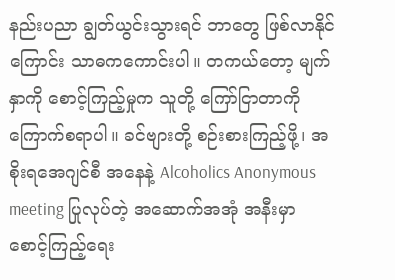နည်းပညာ ချွတ်ယွင်းသွားရင် ဘာတွေ ဖြစ်လာနိုင်ကြောင်း သာဓကကောင်းပါ။ တကယ်တော့ မျက်နှာကို စောင့်ကြည့်မှုက သူတို့ ကြော်ငြာတာကို ကြောက်စရာပါ။ ခင်ဗျားတို့ စဉ်းစားကြည့်ဖို့၊ အစိုးရအေဂျင်စီ အနေနဲ့ Alcoholics Anonymous meeting ပြုလုပ်တဲ့ အဆောက်အအုံ အနီးမှာ စောင့်ကြည့်ရေး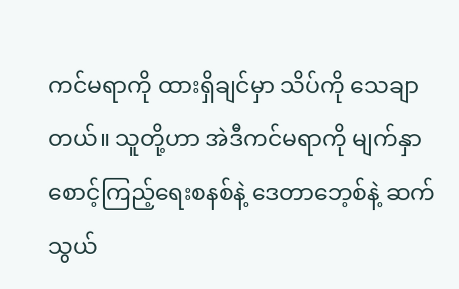ကင်မရာကို ထားရှိချင်မှာ သိပ်ကို သေချာတယ်။ သူတို့ဟာ အဲဒီကင်မရာကို မျက်နှာ စောင့်ကြည့်ရေးစနစ်နဲ့ ဒေတာဘေ့စ်နဲ့ ဆက်သွယ်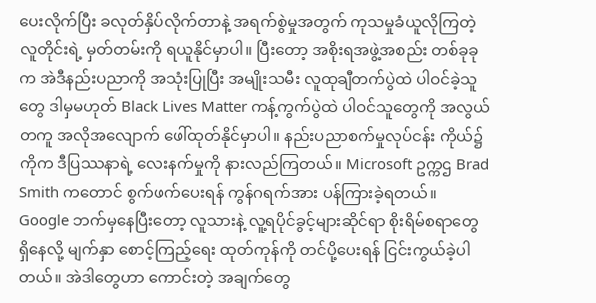ပေးလိုက်ပြီး ခလုတ်နှိပ်လိုက်တာနဲ့ အရက်စွဲမှုအတွက် ကုသမှုခံယူလိုကြတဲ့ လူတိုင်းရဲ့ မှတ်တမ်းကို ရယူနိုင်မှာပါ။ ပြီးတော့ အစိုးရအဖွဲ့အစည်း တစ်ခုခုက အဲဒီနည်းပညာကို အသုံးပြုပြီး အမျိုးသမီး လူထုချီတက်ပွဲထဲ ပါဝင်ခဲ့သူတွေ ဒါမှမဟုတ် Black Lives Matter ကန့်ကွက်ပွဲထဲ ပါဝင်သူတွေကို အလွယ်တကူ အလိုအလျောက် ဖေါ်ထုတ်နိုင်မှာပါ။ နည်းပညာစက်မှုလုပ်ငန်း ကိုယ်၌ကိုက ဒီပြဿနာရဲ့ လေးနက်မှုကို နားလည်ကြတယ်။ Microsoft ဥက္ကဌ Brad Smith ကတောင် စွက်ဖက်ပေးရန် ကွန်ဂရက်အား ပန်ကြားခဲ့ရတယ်။ Google ဘက်မှနေပြီးတော့ လူသားနဲ့ လူ့ရပိုင်ခွင့်များဆိုင်ရာ စိုးရိမ်စရာတွေ ရှိနေလို့ မျက်နှာ စောင့်ကြည့်ရေး ထုတ်ကုန်ကို တင်ပို့ပေးရန် ငြင်းကွယ်ခဲ့ပါတယ်။ အဲဒါတွေဟာ ကောင်းတဲ့ အချက်တွေ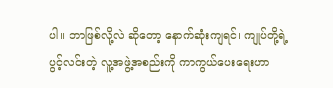ပါ။ ဘာဖြစ်လို့လဲ ဆိုတော့ နောက်ဆုံးကျရင်၊ ကျုပ်တို့ရဲ့ ပွင့်လင်းတဲ့ လူ့အဖွဲ့အစည်းကို ကာကွယ်ပေးရေးဟာ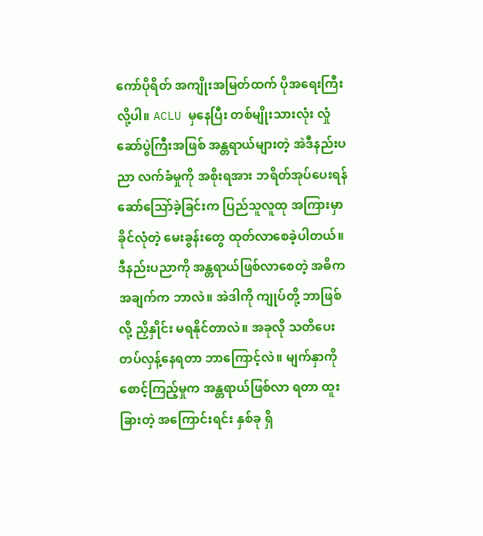ကော်ပိုရိတ် အကျိုးအမြတ်ထက် ပိုအရေးကြီးလို့ပါ။ ACLU မှနေပြီး တစ်မျိုးသားလုံး လှုံဆော်ပွဲကြီးအဖြစ် အန္တရာယ်များတဲ့ အဲဒီနည်းပညာ လက်ခံမှုကို အစိုးရအား ဘရိတ်အုပ်ပေးရန် ဆော်သြော်ခဲ့ခြင်းက ပြည်သူလူထု အကြားမှာ ခိုင်လုံတဲ့ မေးခွန်းတွေ ထုတ်လာစေခဲ့ပါတယ်။ ဒီနည်းပညာကို အန္တရာယ်ဖြစ်လာစေတဲ့ အဓိကအချက်က ဘာလဲ။ အဲဒါကို ကျုပ်တို့ ဘာဖြစ်လို့ ညှိနှိုင်း မရနိုင်တာလဲ။ အခုလို သတိပေး တပ်လှန့်နေရတာ ဘာကြောင့်လဲ။ မျက်နှာကို စောင့်ကြည့်မှုက အန္တရာယ်ဖြစ်လာ ရတာ ထူးခြားတဲ့ အကြောင်းရင်း နှစ်ခု ရှိ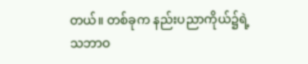တယ်။ တစ်ခုက နည်းပညာကိုယ်၌ရဲ့ သဘာဝ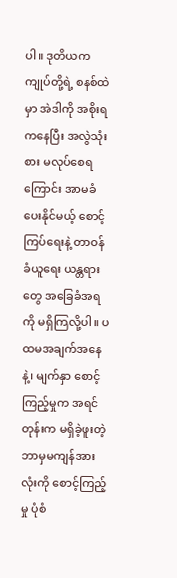ပါ။ ဒုတိယက ကျုပ်တို့ရဲ့ စနစ်ထဲမှာ အဲဒါကို အစိုးရကနေပြီး အလွဲသုံးစား မလုပ်စေရကြောင်း အာမခံပေးနိုင်မယ့် စောင့်ကြပ်ရေးနဲ့ တာဝန်ခံယူရေး ယန္တရားတွေ အခြေခံအရကို မရှိကြလို့ပါ။ ပထမအချက်အနေနဲ့၊ မျက်နှာ စောင့်ကြည့်မှုက အရင်တုန်းက မရှိခဲ့ဖူးတဲ့ ဘာမှမကျန်အားလုံးကို စောင့်ကြည့်မှု ပုံစံ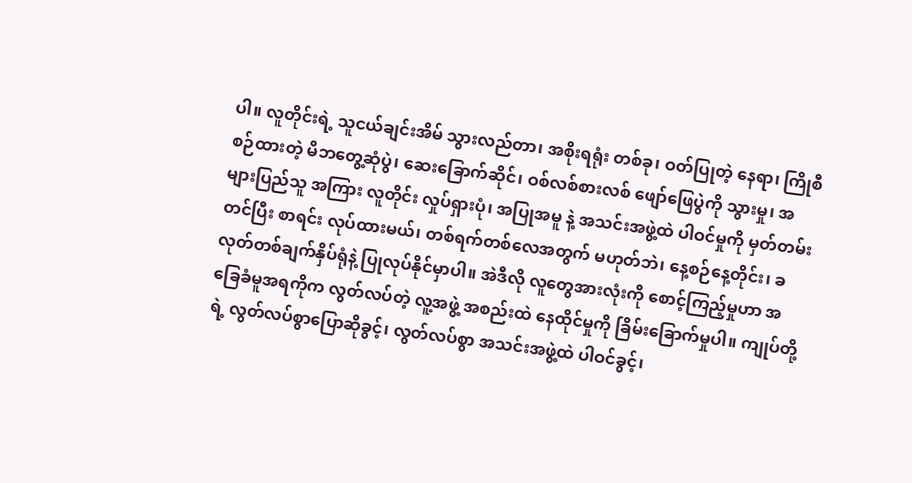ပါ။ လူတိုင်းရဲ့ သူငယ်ချင်းအိမ် သွားလည်တာ၊ အစိုးရရုံး တစ်ခု၊ ဝတ်ပြုတဲ့ နေရာ၊ ကြိုစီစဉ်ထားတဲ့ မိဘတွေ့ဆုံပွဲ၊ ဆေးခြောက်ဆိုင်၊ ဝစ်လစ်စားလစ် ဖျော်ဖြေပွဲကို သွားမှု၊ အများပြည်သူ အကြား လူတိုင်း လှုပ်ရှားပုံ၊ အပြုအမူ နဲ့ အသင်းအဖွဲ့ထဲ ပါဝင်မှုကို မှတ်တမ်းတင်ပြီး စာရင်း လုပ်ထားမယ်၊ တစ်ရက်တစ်လေအတွက် မဟုတ်ဘဲ၊ နေ့စဉ်နေ့တိုင်း၊ ခလုတ်တစ်ချက်နှိပ်ရုံနဲ့ ပြုလုပ်နိုင်မှာပါ။ အဲဒီလို လူတွေအားလုံးကို စောင့်ကြည့်မှုဟာ အခြေခံမူအရကိုက လွတ်လပ်တဲ့ လူ့အဖွဲ့ အစည်းထဲ နေထိုင်မှုကို ခြိမ်းခြောက်မှုပါ။ ကျုပ်တို့ရဲ့ လွတ်လပ်စွာပြောဆိုခွင့်၊ လွတ်လပ်စွာ အသင်းအဖွဲ့ထဲ ပါဝင်ခွင့်၊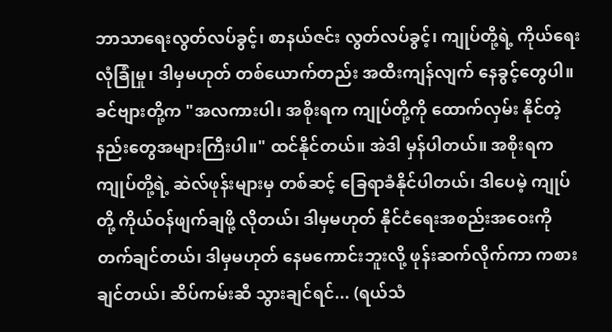ဘာသာရေးလွတ်လပ်ခွင့်၊ စာနယ်ဇင်း လွတ်လပ်ခွင့်၊ ကျုပ်တို့ရဲ့ ကိုယ်ရေး လုံခြုံမှု၊ ဒါမှမဟုတ် တစ်ယောက်တည်း အထီးကျန်လျက် နေခွင့်တွေပါ။ ခင်ဗျားတို့က "အလကားပါ၊ အစိုးရက ကျုပ်တို့ကို ထောက်လှမ်း နိုင်တဲ့ နည်းတွေအများကြီးပါ။" ထင်နိုင်တယ်။ အဲဒါ မှန်ပါတယ်။ အစိုးရက ကျုပ်တို့ရဲ့ ဆဲလ်ဖုန်းများမှ တစ်ဆင့် ခြေရာခံနိုင်ပါတယ်၊ ဒါပေမဲ့ ကျုပ်တို့ ကိုယ်ဝန်ဖျက်ချဖို့ လိုတယ်၊ ဒါမှမဟုတ် နိုင်ငံရေးအစည်းအဝေးကို တက်ချင်တယ်၊ ဒါမှမဟုတ် နေမကောင်းဘူးလို့ ဖုန်းဆက်လိုက်ကာ ကစားချင်တယ်၊ ဆိပ်ကမ်းဆီ သွားချင်ရင်... (ရယ်သံ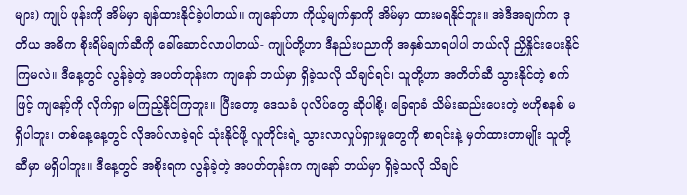များ) ကျုပ် ဖုန်းကို အိမ်မှာ ချန်ထားနိုင်ခဲ့ပါတယ်။ ကျနော်ဟာ ကိုယ့်မျက်နှာကို အိမ်မှာ ထားမရနိုင်ဘူး။ အဲဒီအချက်က ဒုတိယ အဓိက စိုးရိမ်ချက်ဆီကို ခေါ်ဆောင်လာပါတယ်- ကျုပ်တို့ဟာ ဒီနည်းပညာကို အနှစ်သာရပါပါ ဘယ်လို ညှိနှိုင်းပေးနိုင်ကြမလဲ။ ဒီနေ့တွင် လွန်ခဲ့တဲ့ အပတ်တုန်းက ကျနော် ဘယ်မှာ ရှိခဲ့သလို သိချင်ရင်၊ သူတို့ဟာ အတိတ်ဆီ သွားနိုင်တဲ့ စက်ဖြင့် ကျနော့်ကို လိုက်ရှာ မကြည့်နိုင်ကြဘူး။ ပြီးတော့ ဒေသခံ ပုလိပ်တွေ ဆိုပါစို့၊ ခြေရာခံ သိမ်းဆည်းပေးတဲ့ ဗဟိုစနစ် မရှိပါဘူး၊ တစ်နေ့နေ့တွင် လိုအပ်လာခဲ့ရင် သုံးနိုင်ဖို့ လူတိုင်းရဲ့ သွားလာလှုပ်ရှားမှုတွေကို စာရင်းနဲ့ မှတ်ထားတာမျိုး သူတို့ဆီမှာ မရှိပါဘူး။ ဒီနေ့တွင် အစိုးရက လွန်ခဲ့တဲ့ အပတ်တုန်းက ကျနော် ဘယ်မှာ ရှိခဲ့သလို သိချင်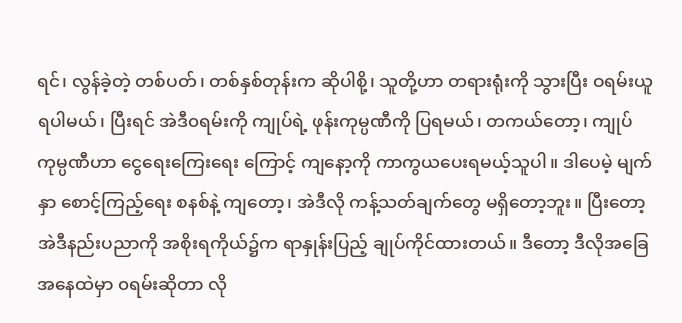ရင်၊ လွန်ခဲ့တဲ့ တစ်ပတ်၊ တစ်နှစ်တုန်းက ဆိုပါစို့၊ သူတို့ဟာ တရားရုံးကို သွားပြီး ဝရမ်းယူရပါမယ်၊ ပြီးရင် အဲဒီ၀ရမ်းကို ကျုပ်ရဲ့ ဖုန်းကုမ္ပဏီကို ပြရမယ်၊ တကယ်တော့၊ ကျုပ်ကုမ္ပဏီဟာ ငွေရေးကြေးရေး ကြောင့် ကျနော့ကို ကာကွယပေးရမယ့်သူပါ။ ဒါပေမဲ့ မျက်နှာ စောင့်ကြည့်ရေး စနစ်နဲ့ ကျတော့၊ အဲဒီလို ကန့်သတ်ချက်တွေ မရှိတော့ဘူး။ ပြီးတော့ အဲဒီနည်းပညာကို အစိုးရကိုယ်၌က ရာနှုန်းပြည့် ချုပ်ကိုင်ထားတယ်။ ဒီတော့ ဒီလိုအခြေအနေထဲမှာ ၀ရမ်းဆိုတာ လို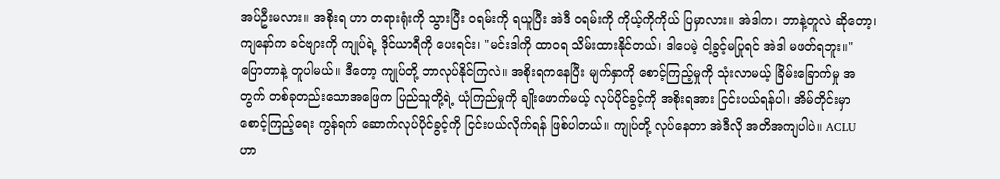အပ်ဦးမလား။ အစိုးရ ဟာ တရားရုံးကို သွားပြီး ဝရမ်းကို ရယူပြီး အဲဒီ ဝရမ်းကို ကိုယ့်ကိုကိုယ် ပြမှာလား။ အဲဒါက၊ ဘာနဲ့တူလဲ ဆိုတော့၊ ကျနော်က ခင်ဗျားကို ကျုပ်ရဲ့ ဒိုင်ယာရီကို ပေးရင်း၊ "မင်းဒါကို ထာဝရ သိမ်းထားနိုင်တယ်၊ ဒါပေမဲ့ ငါ့ခွင့်မပြုရင် အဲဒါ မဖတ်ရဘူး။" ပြောတာနဲ့ တူပါမယ်။ ဒီတော့ ကျုပ်တို့ ဘာလုပ်နိုင်ကြလဲ။ အစိုးရကနေပြီး မျက်နှာကို စောင့်ကြည့်မှုကို သုံးလာမယ့် ခြိမ်းခြောက်မှု အတွက် တစ်ခုတည်းသောအဖြေက ပြည်သူတို့ရဲ့ ယုံကြည်မှုကို ချိုးဖောက်မယ့် လုပ်ပိုင်ခွင့်ကို အစိုးရအား ငြင်းပယ်ရန်ပါ၊ အိမ်တိုင်းမှာ စောင့်ကြည့်ရေး ကွန်ရက် ဆောက်လုပ်ပိုင်ခွင့်ကို ငြင်းပယ်လိုက်ရန် ဖြစ်ပါတယ်။ ကျုပ်တို့ လုပ်နေတာ အဲဒီလို အတိအကျပါပဲ။ ACLU ဟာ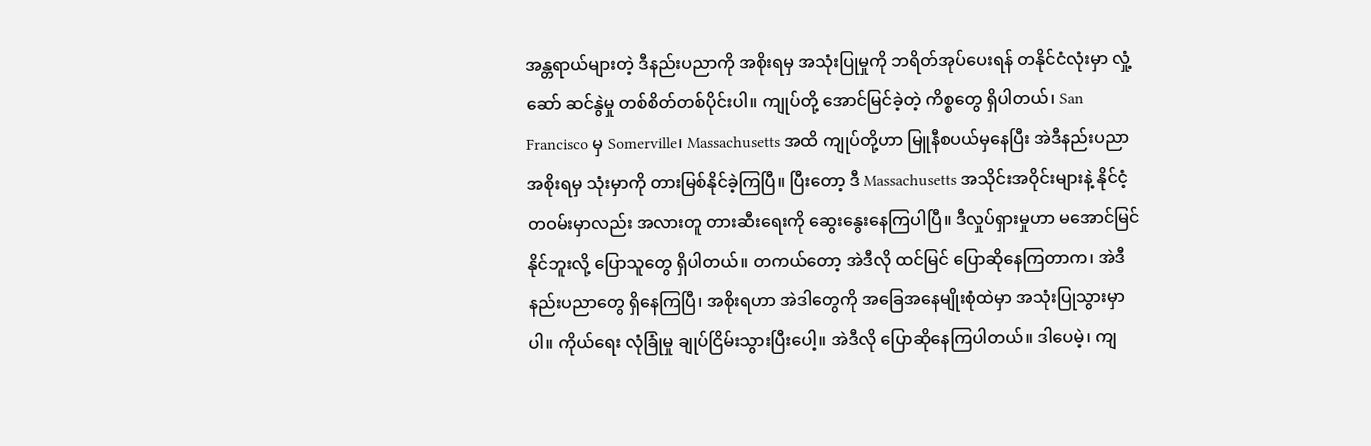အန္တရာယ်များတဲ့ ဒီနည်းပညာကို အစိုးရမှ အသုံးပြုမှုကို ဘရိတ်အုပ်ပေးရန် တနိုင်ငံလုံးမှာ လှုံ့ဆော် ဆင်နွဲမှု တစ်စိတ်တစ်ပိုင်းပါ။ ကျုပ်တို့ အောင်မြင်ခဲ့တဲ့ ကိစ္စတွေ ရှိပါတယ်၊ San Francisco မှ Somerville၊ Massachusetts အထိ ကျုပ်တို့ဟာ မြူနီစပယ်မှနေပြီး အဲဒီနည်းပညာ အစိုးရမှ သုံးမှာကို တားမြစ်နိုင်ခဲ့ကြပြီ။ ပြီးတော့ ဒီ Massachusetts အသိုင်းအဝိုင်းများနဲ့ နိုင်ငံ့တဝမ်းမှာလည်း အလားတူ တားဆီးရေးကို ဆွေးနွေးနေကြပါပြီ။ ဒီလှုပ်ရှားမှုဟာ မအောင်မြင်နိုင်ဘူးလို့ ပြောသူတွေ ရှိပါတယ်။ တကယ်တော့ အဲဒီလို ထင်မြင် ပြောဆိုနေကြတာက၊ အဲဒီ နည်းပညာတွေ ရှိနေကြပြီ၊ အစိုးရဟာ အဲဒါတွေကို အခြေအနေမျိုးစုံထဲမှာ အသုံးပြုသွားမှာပါ။ ကိုယ်ရေး လုံခြုံမှု ချုပ်ငြိမ်းသွားပြီးပေါ့။ အဲဒီလို ပြောဆိုနေကြပါတယ်။ ဒါပေမဲ့၊ ကျ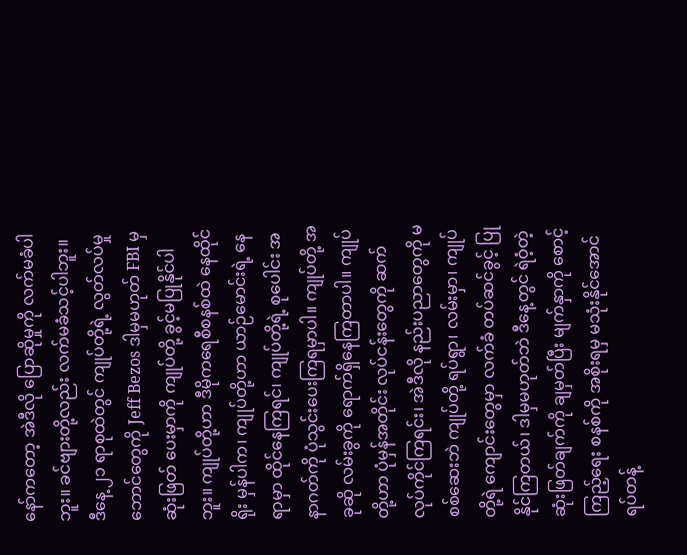နော်ကတော့ အဲဒီလို ပြောဆိုမှုကို လက်မခံပါဘူး။ ခင်ဗျားတို့လည်း လက်မခံသင့်ပါဘူး။ ဒီနေ့ ၂၁ ရာစုထဲတွင် ကျုပ်တို့ရဲ့ လွတ်လပ်မှု ဘောင်တွေကို Jeff Bezos ဒါမှမဟုတ် FBI မှ ဆုံးဖြတ် ပေးမှာကို ကျုပ်တို့ ခွင့်မပြုနိုင်ပါဘူး။ ကျုပ်တို့ဟာ ဒီမိုကရေစီစနစ်ထဲ နေထိုင်ရိုး မှန်ပါက၊ ကျုပ်တို့ဟာ ယာဉ်မောင်းရဲ့ နေရာမှာ ထိုင်နေကြရင်၊ ကျုပ်တို့ရဲ့ စုပေါင်း အနာဂတ်ကို ပုံသွင်းပေးကြရမှာပါ။ ကျုပ်တို့ အခုဆို လမ်းခွကို ရောက်ရှိနေကြတာပါ။ ကျုပ်တို့ဟာ ပုံမှန်အတိုင်း လုပ်ငန်းတွေကို ဆက်လုပ်ကိုင်ကြရင်း၊ အဲဒီလို နည်းပညာတွေကို မစစ်ဆေးဘဲ ကျုပ်တို့ ရပ်ရွာ၊ လမ်းမှာ၊ ကျုပ်တို့ရဲ ကျောင်းတွေမှာ လက်ခံ တပ်ဆင်ခွင့် ပြုနိုင်ကြတယ်၊ ဒါမှမဟုတ်ဘဲ ဒီနေ့တွင် ရဲဝံ့တဲ့ ဆုံးဖြတ်ချက်ကို ချမှတ်ပြီး မျက်နှာကို စောင့်ကြည့်ရေး စနစ်ကို အစိုးရမှ မသုံးနိုင်အောင် ရပ်တန့်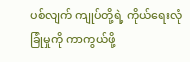ပစ်လျက် ကျုပ်တို့ရဲ့ ကိုယ်ရေးလုံခြုံမှုကို ကာကွယ်ဖို့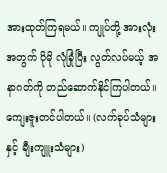အားထုတ်ကြရမယ်။ ကျုပ်တို့ အားလုံးအတွက် ပိုမို လုံခြုံပြီး လွတ်လပ်မယ့် အနာဂတ်ကို တည်ဆောက်နိုင်ကြပါတယ်။ ကျေးဇူးတင်ပါတယ်။ (လက်ခုပ်သံများနှင့် ချီးကျူးသံများ)